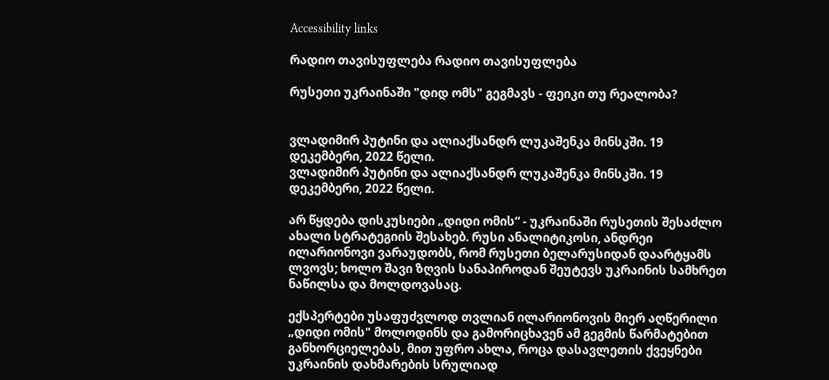Accessibility links

რადიო თავისუფლება რადიო თავისუფლება

რუსეთი უკრაინაში "დიდ ომს" გეგმავს - ფეიკი თუ რეალობა?


ვლადიმირ პუტინი და ალიაქსანდრ ლუკაშენკა მინსკში. 19 დეკემბერი, 2022 წელი.
ვლადიმირ პუტინი და ალიაქსანდრ ლუკაშენკა მინსკში. 19 დეკემბერი, 2022 წელი.

არ წყდება დისკუსიები „დიდი ომის“ - უკრაინაში რუსეთის შესაძლო ახალი სტრატეგიის შესახებ. რუსი ანალიტიკოსი, ანდრეი ილარიონოვი ვარაუდობს, რომ რუსეთი ბელარუსიდან დაარტყამს ლვოვს; ხოლო შავი ზღვის სანაპიროდან შეუტევს უკრაინის სამხრეთ ნაწილსა და მოლდოვასაც.

ექსპერტები უსაფუძვლოდ თვლიან ილარიონოვის მიერ აღწერილი „დიდი ომის" მოლოდინს და გამორიცხავენ ამ გეგმის წარმატებით განხორციელებას, მით უფრო ახლა, როცა დასავლეთის ქვეყნები უკრაინის დახმარების სრულიად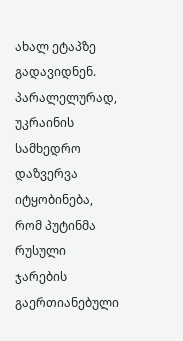ახალ ეტაპზე გადავიდნენ. პარალელურად, უკრაინის სამხედრო დაზვერვა იტყობინება, რომ პუტინმა რუსული ჯარების გაერთიანებული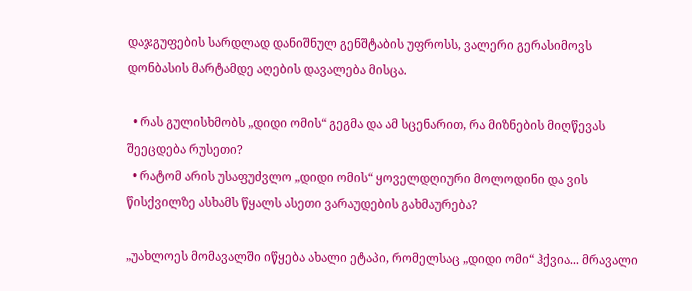დაჯგუფების სარდლად დანიშნულ გენშტაბის უფროსს, ვალერი გერასიმოვს დონბასის მარტამდე აღების დავალება მისცა.

  • რას გულისხმობს „დიდი ომის“ გეგმა და ამ სცენარით, რა მიზნების მიღწევას შეეცდება რუსეთი?
  • რატომ არის უსაფუძვლო „დიდი ომის“ ყოველდღიური მოლოდინი და ვის წისქვილზე ასხამს წყალს ასეთი ვარაუდების გახმაურება?

„უახლოეს მომავალში იწყება ახალი ეტაპი, რომელსაც „დიდი ომი“ ჰქვია... მრავალი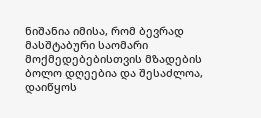ნიშანია იმისა, რომ ბევრად მასშტაბური საომარი მოქმედებებისთვის მზადების ბოლო დღეებია და შესაძლოა, დაიწყოს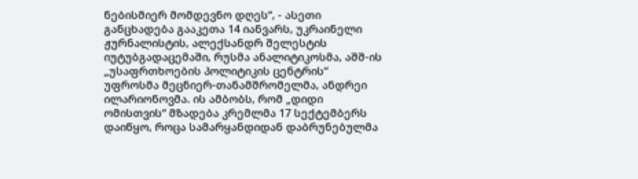ნებისმიერ მომდევნო დღეს“, - ასეთი განცხადება გააკეთა 14 იანვარს, უკრაინელი ჟურნალისტის, ალექსანდრ შელესტის იუტუბგადაცემაში, რუსმა ანალიტიკოსმა, აშშ-ის „უსაფრთხოების პოლიტიკის ცენტრის“ უფროსმა მეცნიერ-თანამშრომელმა, ანდრეი ილარიონოვმა. ის ამბობს, რომ „დიდი ომისთვის“ მზადება კრემლმა 17 სექტემბერს დაიწყო, როცა სამარყანდიდან დაბრუნებულმა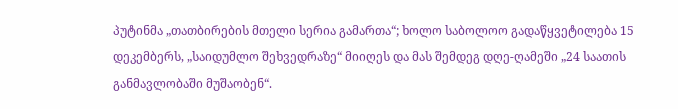პუტინმა „თათბირების მთელი სერია გამართა“; ხოლო საბოლოო გადაწყვეტილება 15 დეკემბერს, „საიდუმლო შეხვედრაზე“ მიიღეს და მას შემდეგ დღე-ღამეში „24 საათის განმავლობაში მუშაობენ“.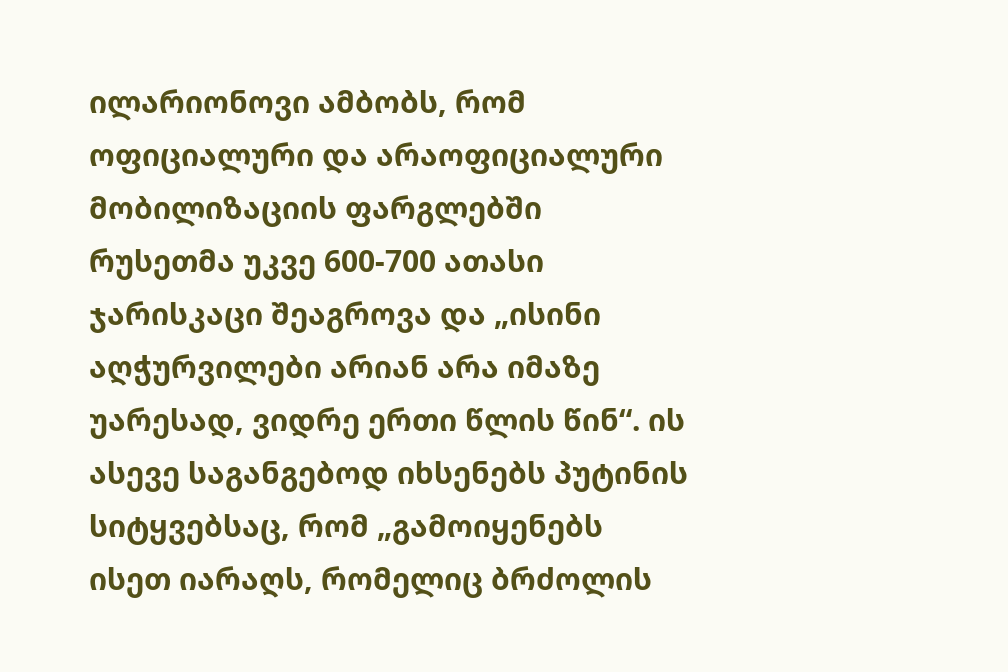ილარიონოვი ამბობს, რომ ოფიციალური და არაოფიციალური მობილიზაციის ფარგლებში რუსეთმა უკვე 600-700 ათასი ჯარისკაცი შეაგროვა და „ისინი აღჭურვილები არიან არა იმაზე უარესად, ვიდრე ერთი წლის წინ“. ის ასევე საგანგებოდ იხსენებს პუტინის სიტყვებსაც, რომ „გამოიყენებს ისეთ იარაღს, რომელიც ბრძოლის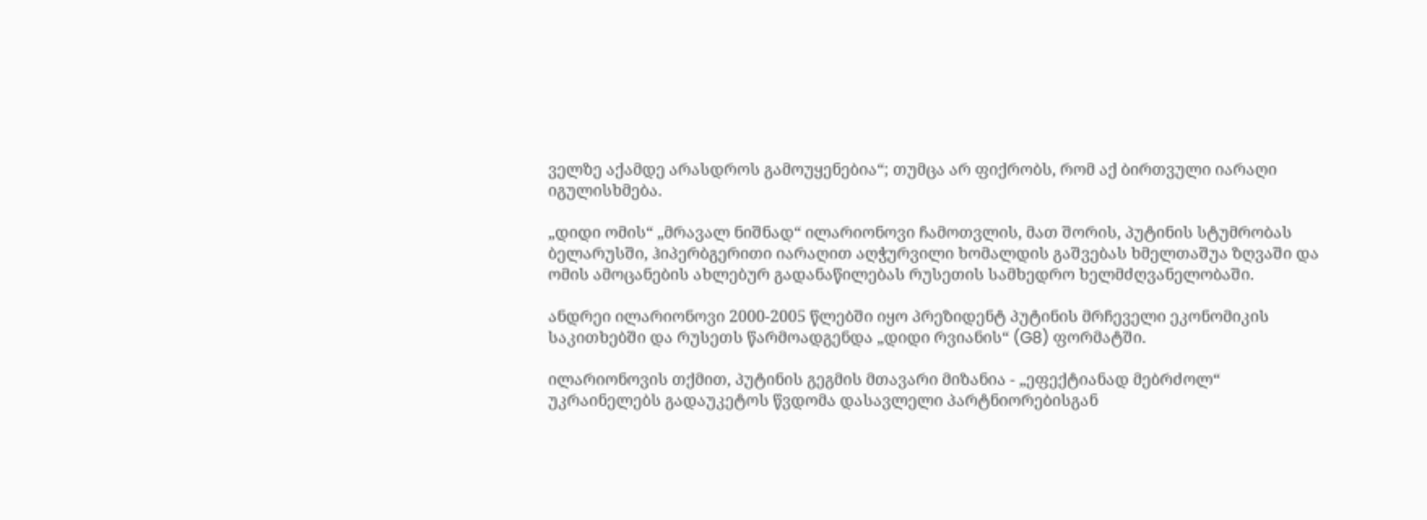ველზე აქამდე არასდროს გამოუყენებია“; თუმცა არ ფიქრობს, რომ აქ ბირთვული იარაღი იგულისხმება.

„დიდი ომის“ „მრავალ ნიშნად“ ილარიონოვი ჩამოთვლის, მათ შორის, პუტინის სტუმრობას ბელარუსში, ჰიპერბგერითი იარაღით აღჭურვილი ხომალდის გაშვებას ხმელთაშუა ზღვაში და ომის ამოცანების ახლებურ გადანაწილებას რუსეთის სამხედრო ხელმძღვანელობაში.

ანდრეი ილარიონოვი 2000-2005 წლებში იყო პრეზიდენტ პუტინის მრჩეველი ეკონომიკის საკითხებში და რუსეთს წარმოადგენდა „დიდი რვიანის“ (G8) ფორმატში.

ილარიონოვის თქმით, პუტინის გეგმის მთავარი მიზანია - „ეფექტიანად მებრძოლ“ უკრაინელებს გადაუკეტოს წვდომა დასავლელი პარტნიორებისგან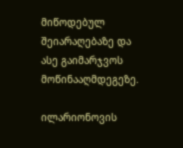მიწოდებულ შეიარაღებაზე და ასე გაიმარჯვოს მოწინააღმდეგეზე.

ილარიონოვის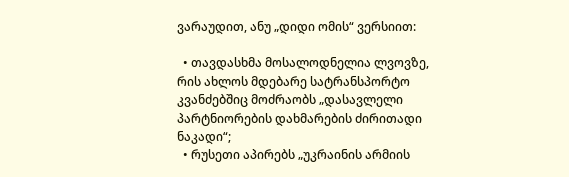ვარაუდით, ანუ „დიდი ომის“ ვერსიით:

  • თავდასხმა მოსალოდნელია ლვოვზე, რის ახლოს მდებარე სატრანსპორტო კვანძებშიც მოძრაობს „დასავლელი პარტნიორების დახმარების ძირითადი ნაკადი“;
  • რუსეთი აპირებს „უკრაინის არმიის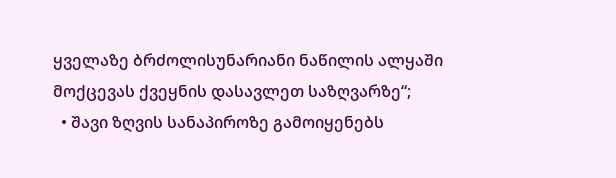ყველაზე ბრძოლისუნარიანი ნაწილის ალყაში მოქცევას ქვეყნის დასავლეთ საზღვარზე“;
  • შავი ზღვის სანაპიროზე გამოიყენებს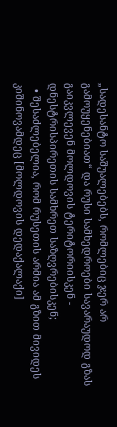„სადესანტო საშუალებებს, რომლებიც ჯერ არ გამოუყენებიათ“ და რუსი სამხედროები სავარაუდოდ გზას გაიკვლევენ მოლდოვის ტერიტორიისკენ - დნესტრისპირეთის სამხრეთ საზღვრებისკენ;
  • შესაძლებელია, რომ რუსეთის არმია ამ გზით მივიდეს კიშინოვამდეც [მოლდოვის დედაქალაქი]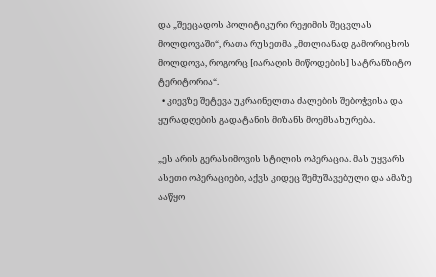და „შეეცადოს პოლიტიკური რეჟიმის შეცვლას მოლდოვაში“, რათა რუსეთმა „მთლიანად გამორიცხოს მოლდოვა, როგორც [იარაღის მიწოდების] სატრანზიტო ტერიტორია“.
  • კიევზე შეტევა უკრაინელთა ძალების შებოჭვისა და ყურადღების გადატანის მიზანს მოემსახურება.

„ეს არის გერასიმოვის სტილის ოპერაცია. მას უყვარს ასეთი ოპერაციები, აქვს კიდეც შემუშავებული და ამაზე ააწყო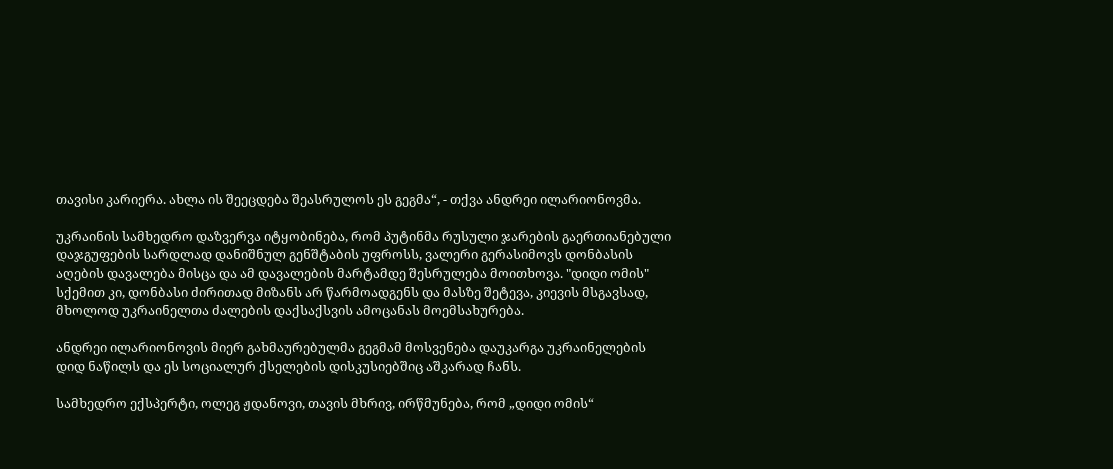თავისი კარიერა. ახლა ის შეეცდება შეასრულოს ეს გეგმა“, - თქვა ანდრეი ილარიონოვმა.

უკრაინის სამხედრო დაზვერვა იტყობინება, რომ პუტინმა რუსული ჯარების გაერთიანებული დაჯგუფების სარდლად დანიშნულ გენშტაბის უფროსს, ვალერი გერასიმოვს დონბასის აღების დავალება მისცა და ამ დავალების მარტამდე შესრულება მოითხოვა. "დიდი ომის" სქემით კი, დონბასი ძირითად მიზანს არ წარმოადგენს და მასზე შეტევა, კიევის მსგავსად, მხოლოდ უკრაინელთა ძალების დაქსაქსვის ამოცანას მოემსახურება.

ანდრეი ილარიონოვის მიერ გახმაურებულმა გეგმამ მოსვენება დაუკარგა უკრაინელების დიდ ნაწილს და ეს სოციალურ ქსელების დისკუსიებშიც აშკარად ჩანს.

სამხედრო ექსპერტი, ოლეგ ჟდანოვი, თავის მხრივ, ირწმუნება, რომ „დიდი ომის“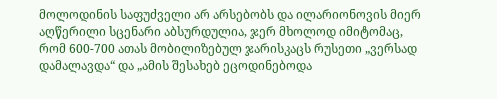მოლოდინის საფუძველი არ არსებობს და ილარიონოვის მიერ აღწერილი სცენარი აბსურდულია, ჯერ მხოლოდ იმიტომაც, რომ 600-700 ათას მობილიზებულ ჯარისკაცს რუსეთი „ვერსად დამალავდა“ და „ამის შესახებ ეცოდინებოდა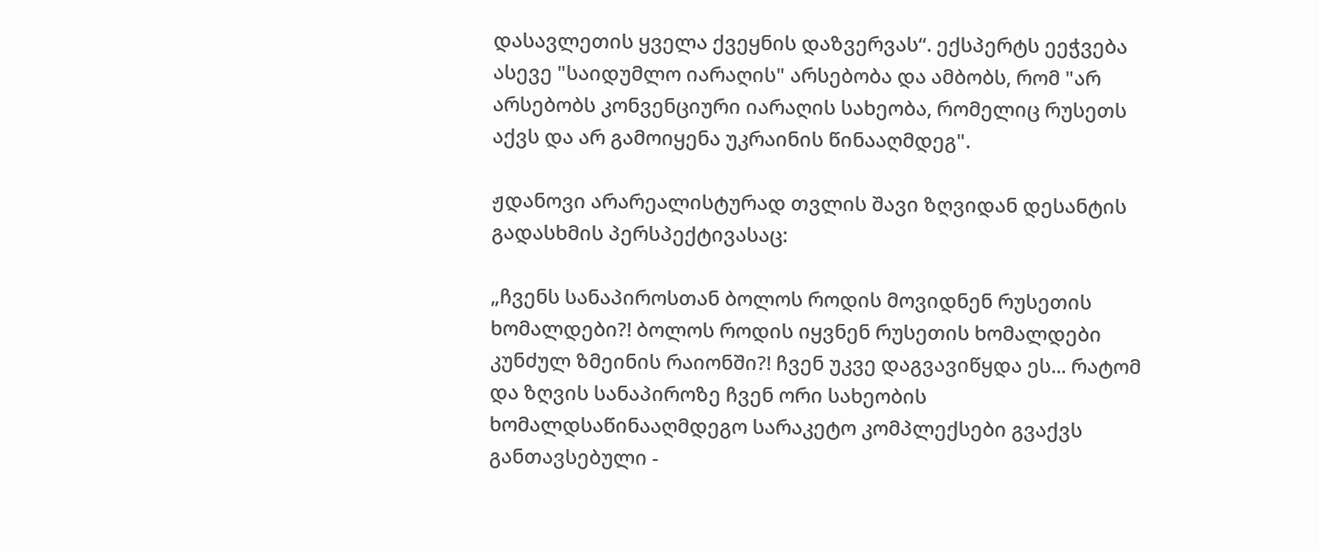დასავლეთის ყველა ქვეყნის დაზვერვას“. ექსპერტს ეეჭვება ასევე "საიდუმლო იარაღის" არსებობა და ამბობს, რომ "არ არსებობს კონვენციური იარაღის სახეობა, რომელიც რუსეთს აქვს და არ გამოიყენა უკრაინის წინააღმდეგ".

ჟდანოვი არარეალისტურად თვლის შავი ზღვიდან დესანტის გადასხმის პერსპექტივასაც:

„ჩვენს სანაპიროსთან ბოლოს როდის მოვიდნენ რუსეთის ხომალდები?! ბოლოს როდის იყვნენ რუსეთის ხომალდები კუნძულ ზმეინის რაიონში?! ჩვენ უკვე დაგვავიწყდა ეს... რატომ და ზღვის სანაპიროზე ჩვენ ორი სახეობის ხომალდსაწინააღმდეგო სარაკეტო კომპლექსები გვაქვს განთავსებული -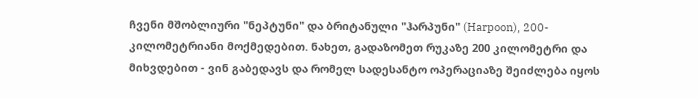ჩვენი მშობლიური "ნეპტუნი" და ბრიტანული "ჰარპუნი" (Harpoon), 200-კილომეტრიანი მოქმედებით. ნახეთ, გადაზომეთ რუკაზე 200 კილომეტრი და მიხვდებით - ვინ გაბედავს და რომელ სადესანტო ოპერაციაზე შეიძლება იყოს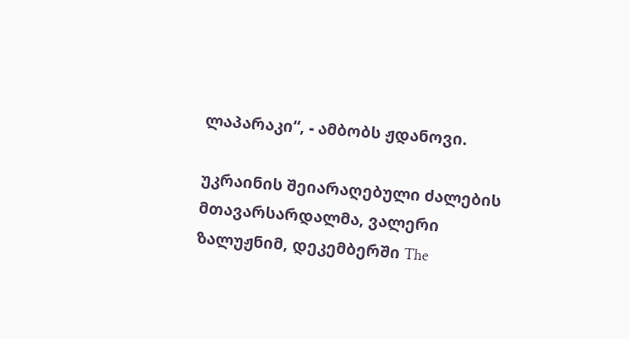ლაპარაკი“, - ამბობს ჟდანოვი.

უკრაინის შეიარაღებული ძალების მთავარსარდალმა, ვალერი ზალუჟნიმ, დეკემბერში The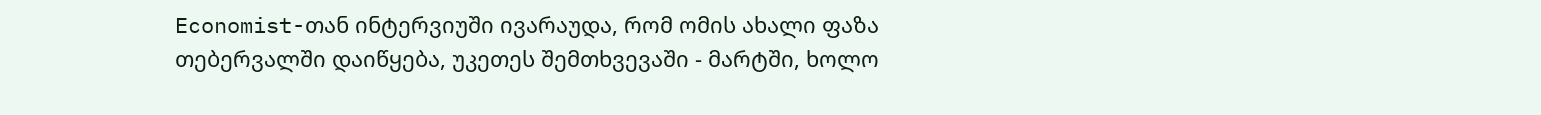Economist-თან ინტერვიუში ივარაუდა, რომ ომის ახალი ფაზა თებერვალში დაიწყება, უკეთეს შემთხვევაში - მარტში, ხოლო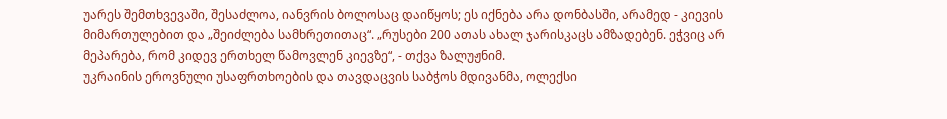უარეს შემთხვევაში, შესაძლოა, იანვრის ბოლოსაც დაიწყოს; ეს იქნება არა დონბასში, არამედ - კიევის მიმართულებით და „შეიძლება სამხრეთითაც“. „რუსები 200 ათას ახალ ჯარისკაცს ამზადებენ. ეჭვიც არ მეპარება, რომ კიდევ ერთხელ წამოვლენ კიევზე“, - თქვა ზალუჟნიმ.
უკრაინის ეროვნული უსაფრთხოების და თავდაცვის საბჭოს მდივანმა, ოლექსი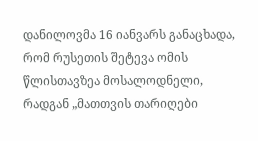დანილოვმა 16 იანვარს განაცხადა, რომ რუსეთის შეტევა ომის წლისთავზეა მოსალოდნელი, რადგან „მათთვის თარიღები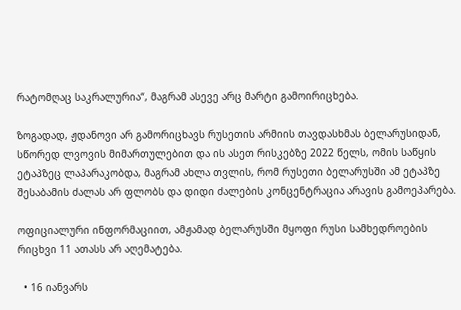რატომღაც საკრალურია“, მაგრამ ასევე არც მარტი გამოირიცხება.

ზოგადად, ჟდანოვი არ გამორიცხავს რუსეთის არმიის თავდასხმას ბელარუსიდან, სწორედ ლვოვის მიმართულებით და ის ასეთ რისკებზე 2022 წელს, ომის საწყის ეტაპზეც ლაპარაკობდა, მაგრამ ახლა თვლის, რომ რუსეთი ბელარუსში ამ ეტაპზე შესაბამის ძალას არ ფლობს და დიდი ძალების კონცენტრაცია არავის გამოეპარება.

ოფიციალური ინფორმაციით, ამჟამად ბელარუსში მყოფი რუსი სამხედროების რიცხვი 11 ათასს არ აღემატება.

  • 16 იანვარს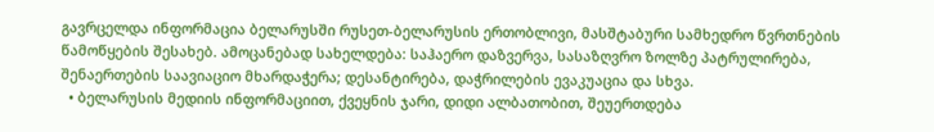გავრცელდა ინფორმაცია ბელარუსში რუსეთ-ბელარუსის ერთობლივი, მასშტაბური სამხედრო წვრთნების წამოწყების შესახებ. ამოცანებად სახელდება: საჰაერო დაზვერვა, სასაზღვრო ზოლზე პატრულირება, შენაერთების საავიაციო მხარდაჭერა; დესანტირება, დაჭრილების ევაკუაცია და სხვა.
  • ბელარუსის მედიის ინფორმაციით, ქვეყნის ჯარი, დიდი ალბათობით, შეუერთდება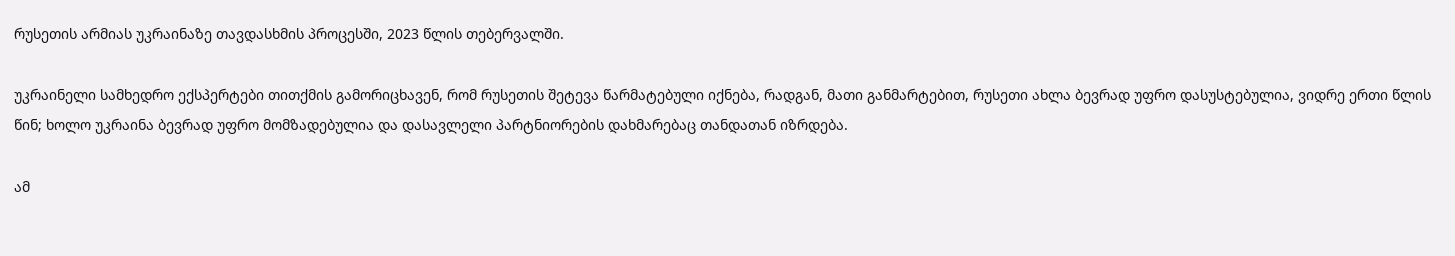რუსეთის არმიას უკრაინაზე თავდასხმის პროცესში, 2023 წლის თებერვალში.

უკრაინელი სამხედრო ექსპერტები თითქმის გამორიცხავენ, რომ რუსეთის შეტევა წარმატებული იქნება, რადგან, მათი განმარტებით, რუსეთი ახლა ბევრად უფრო დასუსტებულია, ვიდრე ერთი წლის წინ; ხოლო უკრაინა ბევრად უფრო მომზადებულია და დასავლელი პარტნიორების დახმარებაც თანდათან იზრდება.

ამ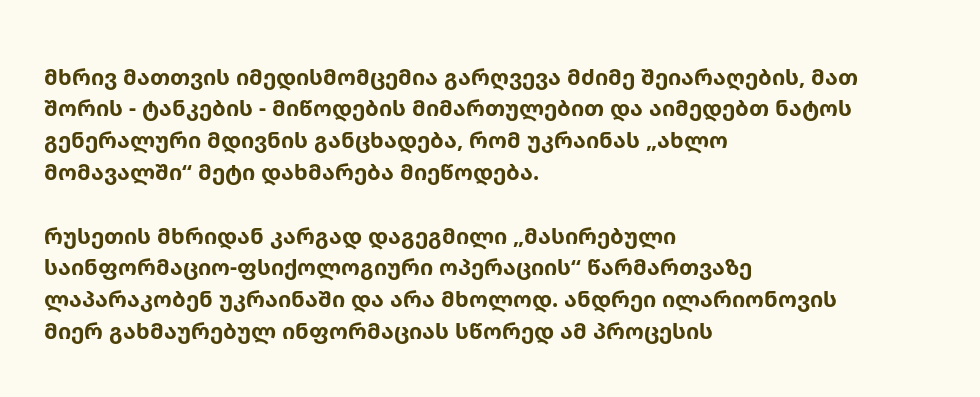მხრივ მათთვის იმედისმომცემია გარღვევა მძიმე შეიარაღების, მათ შორის - ტანკების - მიწოდების მიმართულებით და აიმედებთ ნატოს გენერალური მდივნის განცხადება, რომ უკრაინას „ახლო მომავალში“ მეტი დახმარება მიეწოდება.

რუსეთის მხრიდან კარგად დაგეგმილი „მასირებული საინფორმაციო-ფსიქოლოგიური ოპერაციის“ წარმართვაზე ლაპარაკობენ უკრაინაში და არა მხოლოდ. ანდრეი ილარიონოვის მიერ გახმაურებულ ინფორმაციას სწორედ ამ პროცესის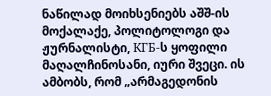ნაწილად მოიხსენიებს აშშ-ის მოქალაქე, პოლიტოლოგი და ჟურნალისტი, КГБ-ს ყოფილი მაღალჩინოსანი, იური შვეცი. ის ამბობს, რომ „არმაგედონის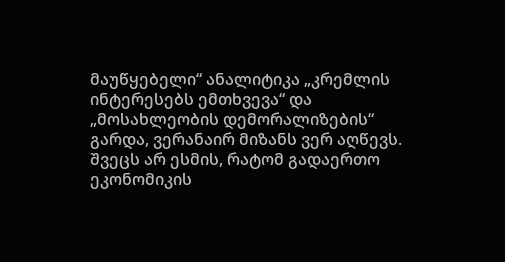მაუწყებელი“ ანალიტიკა „კრემლის ინტერესებს ემთხვევა“ და „მოსახლეობის დემორალიზების“ გარდა, ვერანაირ მიზანს ვერ აღწევს. შვეცს არ ესმის, რატომ გადაერთო ეკონომიკის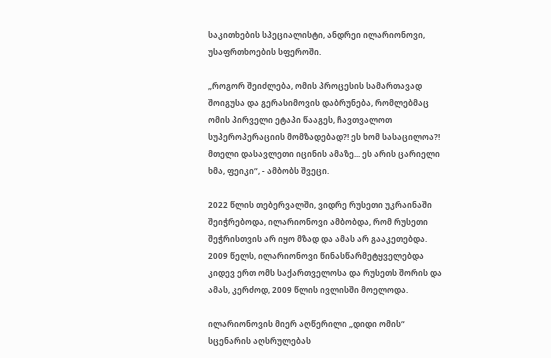საკითხების სპეციალისტი, ანდრეი ილარიონოვი, უსაფრთხოების სფეროში.

„როგორ შეიძლება, ომის პროცესის სამართავად შოიგუსა და გერასიმოვის დაბრუნება, რომლებმაც ომის პირველი ეტაპი წააგეს, ჩავთვალოთ სუპეროპერაციის მომზადებად?! ეს ხომ სასაცილოა?! მთელი დასავლეთი იცინის ამაზე... ეს არის ცარიელი ხმა, ფეიკი“, - ამბობს შვეცი.

2022 წლის თებერვალში, ვიდრე რუსეთი უკრაინაში შეიჭრებოდა, ილარიონოვი ამბობდა, რომ რუსეთი შეჭრისთვის არ იყო მზად და ამას არ გააკეთებდა.
2009 წელს, ილარიონოვი წინასწარმეტყველებდა კიდევ ერთ ომს საქართველოსა და რუსეთს შორის და ამას, კერძოდ, 2009 წლის ივლისში მოელოდა.

ილარიონოვის მიერ აღწერილი „დიდი ომის“ სცენარის აღსრულებას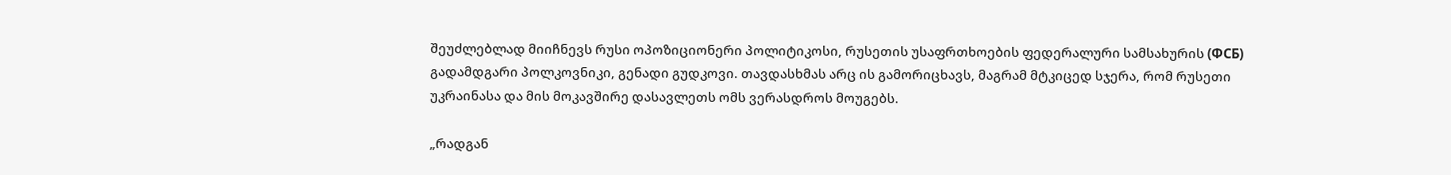შეუძლებლად მიიჩნევს რუსი ოპოზიციონერი პოლიტიკოსი, რუსეთის უსაფრთხოების ფედერალური სამსახურის (ФСБ) გადამდგარი პოლკოვნიკი, გენადი გუდკოვი. თავდასხმას არც ის გამორიცხავს, მაგრამ მტკიცედ სჯერა, რომ რუსეთი უკრაინასა და მის მოკავშირე დასავლეთს ომს ვერასდროს მოუგებს.

„რადგან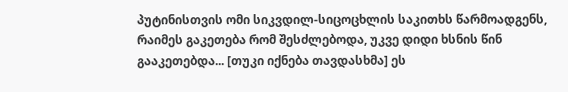პუტინისთვის ომი სიკვდილ-სიცოცხლის საკითხს წარმოადგენს, რაიმეს გაკეთება რომ შესძლებოდა, უკვე დიდი ხსნის წინ გააკეთებდა... [თუკი იქნება თავდასხმა] ეს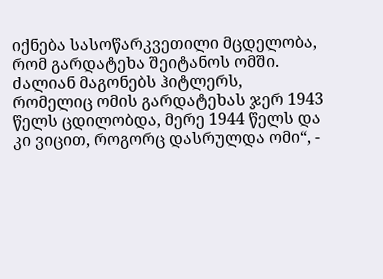იქნება სასოწარკვეთილი მცდელობა, რომ გარდატეხა შეიტანოს ომში. ძალიან მაგონებს ჰიტლერს, რომელიც ომის გარდატეხას ჯერ 1943 წელს ცდილობდა, მერე 1944 წელს და კი ვიცით, როგორც დასრულდა ომი“, -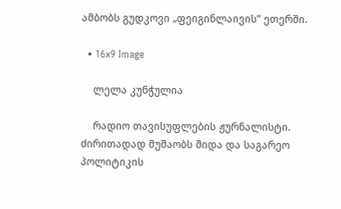ამბობს გუდკოვი „ფეიგინლაივის“ ეთერში.

  • 16x9 Image

    ლელა კუნჭულია

    რადიო თავისუფლების ჟურნალისტი. ძირითადად მუშაობს შიდა და საგარეო პოლიტიკის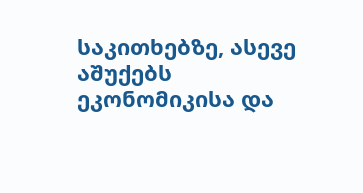საკითხებზე, ასევე აშუქებს ეკონომიკისა და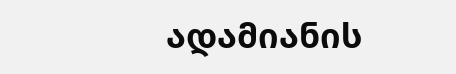ადამიანის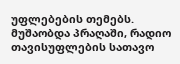უფლებების თემებს. მუშაობდა პრაღაში, რადიო თავისუფლების სათავო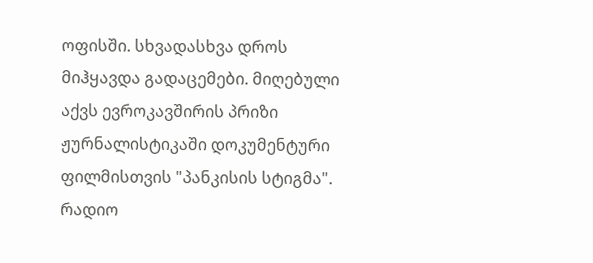ოფისში. სხვადასხვა დროს მიჰყავდა გადაცემები. მიღებული აქვს ევროკავშირის პრიზი ჟურნალისტიკაში დოკუმენტური ფილმისთვის "პანკისის სტიგმა".  რადიო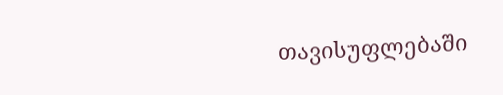თავისუფლებაში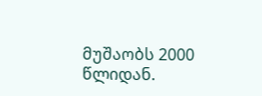მუშაობს 2000 წლიდან.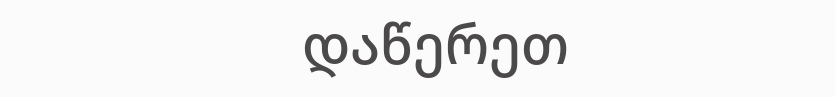დაწერეთ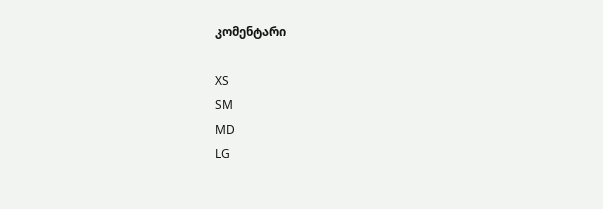კომენტარი

XS
SM
MD
LG